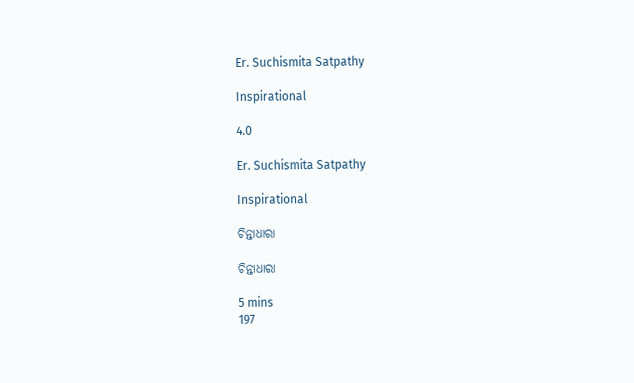Er. Suchismita Satpathy

Inspirational

4.0

Er. Suchismita Satpathy

Inspirational

ଚିନ୍ତାଧାରା

ଚିନ୍ତାଧାରା

5 mins
197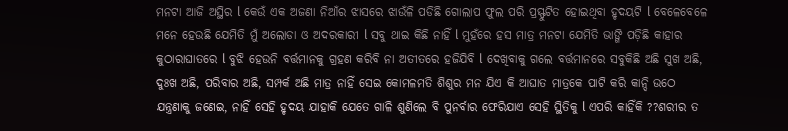ମନଟା ଆଜି ଅସ୍ଥିର l କେଉଁ ଏକ ଅଜଣା ନିଆଁର ଝାସରେ ଝାଉଁଳି ପଡିଛି ଗୋଲାପ ଫୁଲ ପରି ପ୍ରସ୍ଫୁଟିତ ହୋଇଥିବା ହୃଦୟଟି l ବେଳେବେଳେ ମନେ ହେଉଛି ଯେମିତି ମୁଁ ଅଲୋଡା ଓ ଅଦରକାରୀ l ସବୁ ଥାଇ କିଛି ନାହିଁ l ମୁହଁରେ ହସ ମାତ୍ର ମନଟା ଯେମିତି ଭାଙ୍ଗି ପଡ଼ିଛି କାହାର କୁଠାରାଘାତରେ l ବୁଝି ହେଉନି ବର୍ତ୍ତମାନକୁ ଗ୍ରହଣ କରିବି ନା ଅତୀତରେ ହଜିଯିବି l ଦେଖିବାକୁ ଗଲେ ବର୍ତ୍ତମାନରେ ସବୁକିଛି ଅଛି ସୁଖ ଅଛି, ଦୁଃଖ ଅଛି, ପରିବାର ଅଛି, ସମ୍ପର୍କ ଅଛି ମାତ୍ର ନାହିଁ ସେଇ କୋମଳମତି ଶିଶୁର ମନ ଯିଏ କି ଆଘାତ ମାତ୍ରକେ ପାଟି କରି କାନ୍ଦି ଉଠେ ଯନ୍ତ୍ରଣାକୁ ଜଣେଇ, ନାହିଁ ସେହି ହୃଦୟ ଯାହାକି ଯେତେ ଗାଳି ଶୁଣିଲେ ବି ପୁନର୍ବାର ଫେରିଯାଏ ସେହି ସ୍ଥିତିକୁ l ଏପରି କାହିଁକି ??ଶରୀର ତ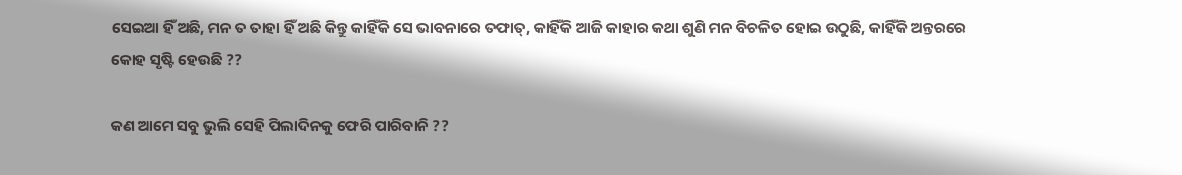ସେଇଆ ହିଁ ଅଛି, ମନ ତ ତାହା ହିଁ ଅଛି କିନ୍ତୁ କାହିଁକି ସେ ଭାବନାରେ ତଫାତ୍, କାହିଁକି ଆଜି କାହାର କଥା ଶୁଣି ମନ ବିଚଳିତ ହୋଇ ଉଠୁଛି, କାହିଁକି ଅନ୍ତରରେ କୋହ ସୃଷ୍ଟି ହେଉଛି ??

କଣ ଆମେ ସବୁ ଭୁଲି ସେହି ପିଲାଦିନକୁ ଫେରି ପାରିବାନି ??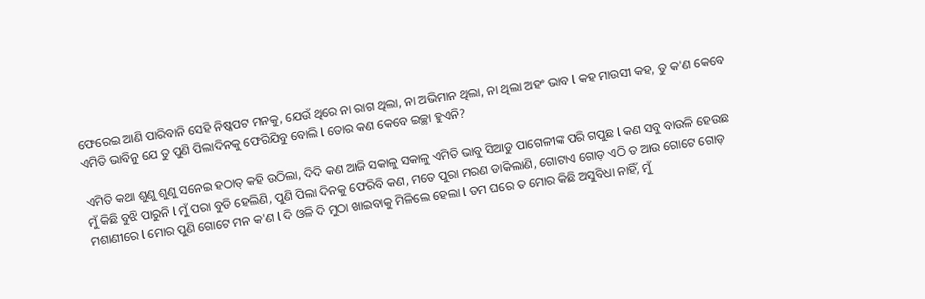ଫେରେଇ ଆଣି ପାରିବାନି ସେହି ନିଷ୍କପଟ ମନକୁ, ଯେଉଁ ଥିରେ ନା ରାଗ ଥିଲା, ନା ଅଭିମାନ ଥିଲା, ନା ଥିଲା ଅହଂ ଭାବ l କହ ମାଉସୀ କହ, ତୁ କ'ଣ କେବେ ଏମିତି ଭାବିନୁ ଯେ ତୁ ପୁଣି ପିଲାଦିନକୁ ଫେରିଯିବୁ ବୋଲି l ତୋର କଣ କେବେ ଇଚ୍ଛା ହୁଏନି?

ଏମିତି କଥା ଶୁଣୁ ଶୁଣୁ ସନେଇ ହଠାତ୍ କହି ଉଠିଲା, ଦିଦି କଣ ଆଜି ସକାଳୁ ସକାଳୁ ଏମିତି ଭାବୁ ସିଆଡୁ ପାଗେଳୀଙ୍କ ପରି ଗପୁଛ l କଣ ସବୁ ବାଉଳି ହେଉଛ ମୁଁ କିଛି ବୁଝି ପାରୁନି l ମୁଁ ପରା ବୁଡି ହେଲିଣି, ପୁଣି ପିଲା ଦିନକୁ ଫେରିବି କଣ, ମତେ ପୁରା ମରଣ ଡାକିଲାଣି, ଗୋଟାଏ ଗୋଡ଼ ଏଠି ତ ଆଉ ଗୋଟେ ଗୋଡ଼ ମଶାଣୀରେ l ମୋର ପୁଣି ଗୋଟେ ମନ କ'ଣ l ଦି ଓଳି ଦି ମୁଠା ଖାଇବାକୁ ମିଳିଲେ ହେଲା l ତମ ଘରେ ତ ମୋର କିଛି ଅସୁବିଧା ନାହିଁ, ମୁଁ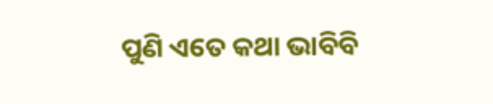ପୁଣି ଏତେ କଥା ଭାବିବି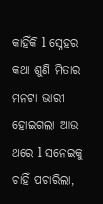କାହିଁକି l ସ୍ନେହର କଥା ଶୁଣି ମିତାର ମନଟା ଭାରୀ ହୋଇଗଲା ଆଉ ଥରେ l ସନେଇକୁ ଚାହିଁ ପଚାରିଲା,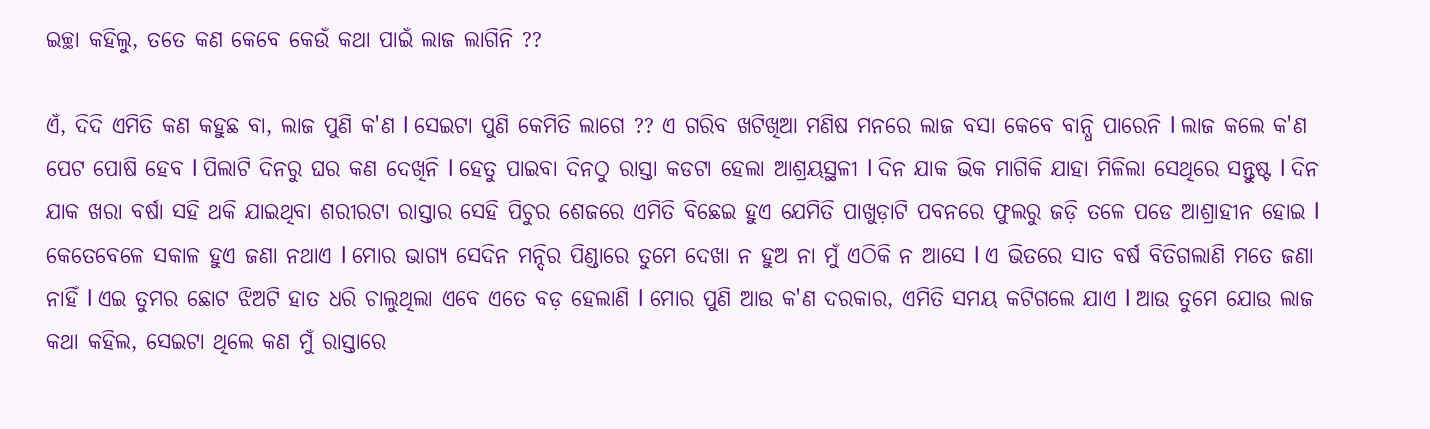ଇଚ୍ଛା କହିଲୁ, ତତେ କଣ କେବେ କେଉଁ କଥା ପାଇଁ ଲାଜ ଲାଗିନି ??

ଏଁ, ଦିଦି ଏମିତି କଣ କହୁଛ ବା, ଲାଜ ପୁଣି କ'ଣ l ସେଇଟା ପୁଣି କେମିତି ଲାଗେ ?? ଏ ଗରିବ ଖଟିଖିଆ ମଣିଷ ମନରେ ଲାଜ ବସା କେବେ ବାନ୍ଧି ପାରେନି l ଲାଜ କଲେ କ'ଣ ପେଟ ପୋଷି ହେବ l ପିଲାଟି ଦିନରୁ ଘର କଣ ଦେଖିନି l ହେତୁ ପାଇବା ଦିନଠୁ ରାସ୍ତା କଡଟା ହେଲା ଆଶ୍ରୟସ୍ଥଳୀ l ଦିନ ଯାକ ଭିକ ମାଗିକି ଯାହା ମିଳିଲା ସେଥିରେ ସନ୍ତୁଷ୍ଟ l ଦିନ ଯାକ ଖରା ବର୍ଷା ସହି ଥକି ଯାଇଥିବା ଶରୀରଟା ରାସ୍ତାର ସେହି ପିଚୁର ଶେଜରେ ଏମିତି ବିଛେଇ ହୁଏ ଯେମିତି ପାଖୁଡ଼ାଟି ପବନରେ ଫୁଲରୁ ଜଡ଼ି ତଳେ ପଡେ ଆଶ୍ରାହୀନ ହୋଇ l କେତେବେଳେ ସକାଳ ହୁଏ ଜଣା ନଥାଏ l ମୋର ଭାଗ୍ୟ ସେଦିନ ମନ୍ଦିର ପିଣ୍ଡାରେ ତୁମେ ଦେଖା ନ ହୁଅ ନା ମୁଁ ଏଠିକି ନ ଆସେ l ଏ ଭିତରେ ସାତ ବର୍ଷ ବିତିଗଲାଣି ମତେ ଜଣା ନାହିଁ l ଏଇ ତୁମର ଛୋଟ ଝିଅଟି ହାତ ଧରି ଚାଲୁଥିଲା ଏବେ ଏତେ ବଡ଼ ହେଲାଣି l ମୋର ପୁଣି ଆଉ କ'ଣ ଦରକାର, ଏମିତି ସମୟ କଟିଗଲେ ଯାଏ l ଆଉ ତୁମେ ଯୋଉ ଲାଜ କଥା କହିଲ, ସେଇଟା ଥିଲେ କଣ ମୁଁ ରାସ୍ତାରେ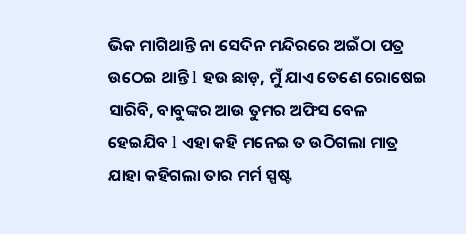ଭିକ ମାଗିଥାନ୍ତି ନା ସେଦିନ ମନ୍ଦିରରେ ଅଇଁଠା ପତ୍ର ଉଠେଇ ଥାନ୍ତି l ହଉ ଛାଡ଼, ମୁଁ ଯାଏ ତେଣେ ରୋଷେଇ ସାରିବି, ବାବୁଙ୍କର ଆଉ ତୁମର ଅଫିସ ବେଳ ହେଇଯିବ l ଏହା କହି ମନେଇ ତ ଉଠିଗଲା ମାତ୍ର ଯାହା କହିଗଲା ତାର ମର୍ମ ସ୍ପଷ୍ଟ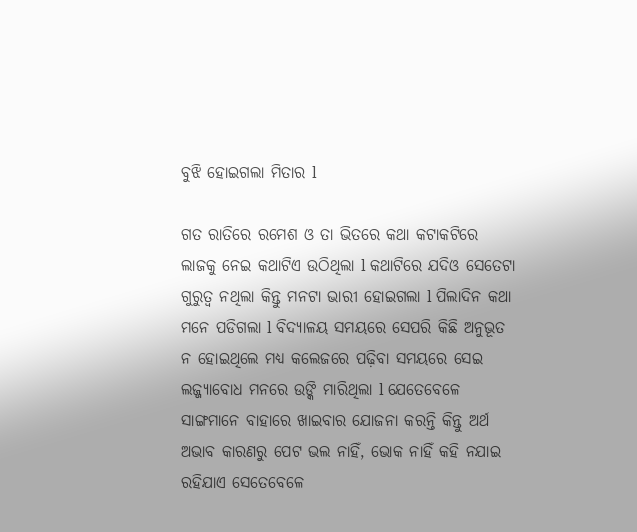ବୁଝି ହୋଇଗଲା ମିତାର l

ଗତ ରାତିରେ ରମେଶ ଓ ତା ଭିତରେ କଥା କଟାକଟିରେ ଲାଜକୁ ନେଇ କଥାଟିଏ ଉଠିଥିଲା l କଥାଟିରେ ଯଦିଓ ସେତେଟା ଗୁରୁତ୍ୱ ନଥିଲା କିନ୍ତୁ ମନଟା ଭାରୀ ହୋଇଗଲା l ପିଲାଦିନ କଥା ମନେ ପଡିଗଲା l ବିଦ୍ୟାଳୟ ସମୟରେ ସେପରି କିଛି ଅନୁଭୂତ ନ ହୋଇଥିଲେ ମଧ୍ୟ କଲେଜରେ ପଢ଼ିବା ସମୟରେ ସେଇ ଲଜ୍ଜ୍ୟାବୋଧ ମନରେ ଉଙ୍କି ମାରିଥିଲା l ଯେତେବେଳେ ସାଙ୍ଗମାନେ ବାହାରେ ଖାଇବାର ଯୋଜନା କରନ୍ତି କିନ୍ତୁ ଅର୍ଥ ଅଭାବ କାରଣରୁ ପେଟ ଭଲ ନାହିଁ, ଭୋକ ନାହିଁ କହି ନଯାଇ ରହିଯାଏ ସେତେବେଳେ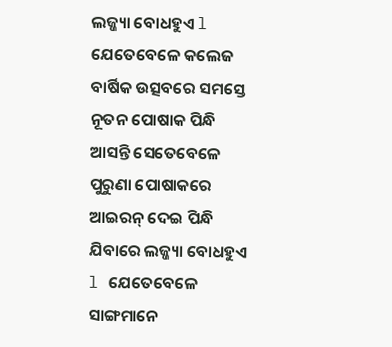ଲଜ୍ଜ୍ୟା ବୋଧହୁଏ l ଯେତେବେଳେ କଲେଜ ବାର୍ଷିକ ଉତ୍ସବରେ ସମସ୍ତେ ନୂତନ ପୋଷାକ ପିନ୍ଧି ଆସନ୍ତି ସେତେବେଳେ ପୁରୁଣା ପୋଷାକରେ ଆଇରନ୍ ଦେଇ ପିନ୍ଧି ଯିବାରେ ଲଜ୍ଜ୍ୟା ବୋଧହୁଏ l ଯେତେବେଳେ ସାଙ୍ଗମାନେ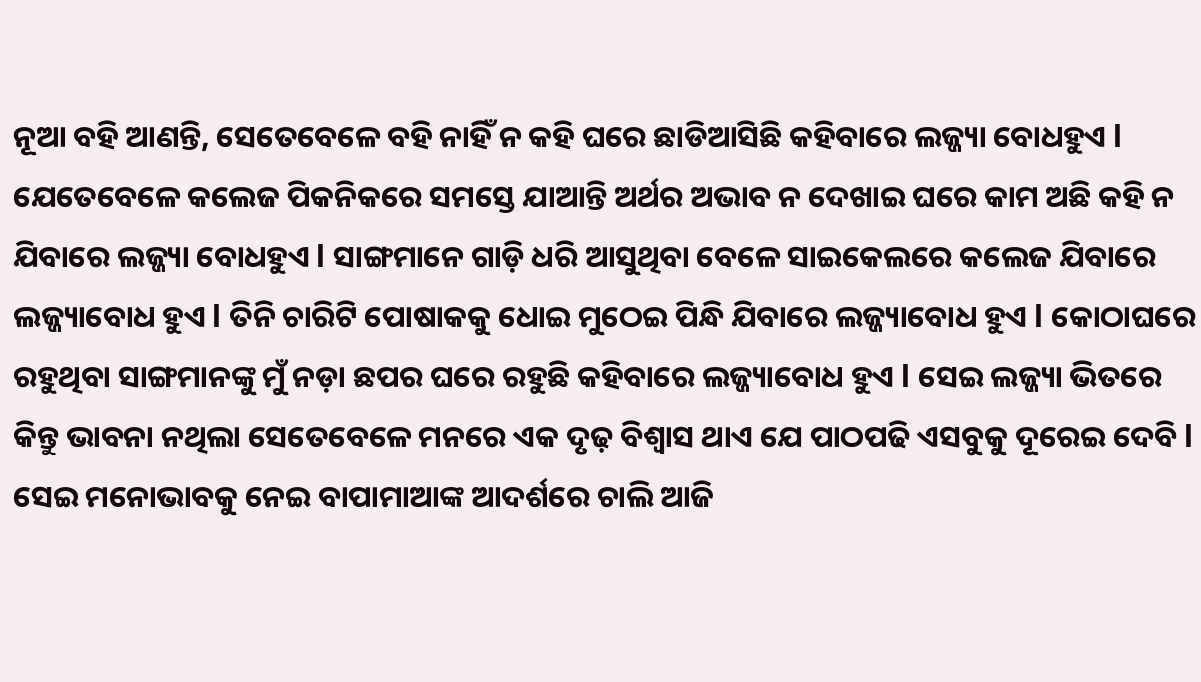ନୂଆ ବହି ଆଣନ୍ତି, ସେତେବେଳେ ବହି ନାହିଁ ନ କହି ଘରେ ଛାଡିଆସିଛି କହିବାରେ ଲଜ୍ଜ୍ୟା ବୋଧହୁଏ l ଯେତେବେଳେ କଲେଜ ପିକନିକରେ ସମସ୍ତେ ଯାଆନ୍ତି ଅର୍ଥର ଅଭାବ ନ ଦେଖାଇ ଘରେ କାମ ଅଛି କହି ନ ଯିବାରେ ଲଜ୍ଜ୍ୟା ବୋଧହୁଏ l ସାଙ୍ଗମାନେ ଗାଡ଼ି ଧରି ଆସୁଥିବା ବେଳେ ସାଇକେଲରେ କଲେଜ ଯିବାରେ ଲଜ୍ଜ୍ୟାବୋଧ ହୁଏ l ତିନି ଚାରିଟି ପୋଷାକକୁ ଧୋଇ ମୁଠେଇ ପିନ୍ଧି ଯିବାରେ ଲଜ୍ଜ୍ୟାବୋଧ ହୁଏ l କୋଠାଘରେ ରହୁଥିବା ସାଙ୍ଗମାନଙ୍କୁ ମୁଁ ନଡ଼ା ଛପର ଘରେ ରହୁଛି କହିବାରେ ଲଜ୍ଜ୍ୟାବୋଧ ହୁଏ l ସେଇ ଲଜ୍ଜ୍ୟା ଭିତରେ କିନ୍ତୁ ଭାବନା ନଥିଲା ସେତେବେଳେ ମନରେ ଏକ ଦୃଢ଼ ବିଶ୍ଵାସ ଥାଏ ଯେ ପାଠପଢି ଏସବୁକୁ ଦୂରେଇ ଦେବି l ସେଇ ମନୋଭାବକୁ ନେଇ ବାପାମାଆଙ୍କ ଆଦର୍ଶରେ ଚାଲି ଆଜି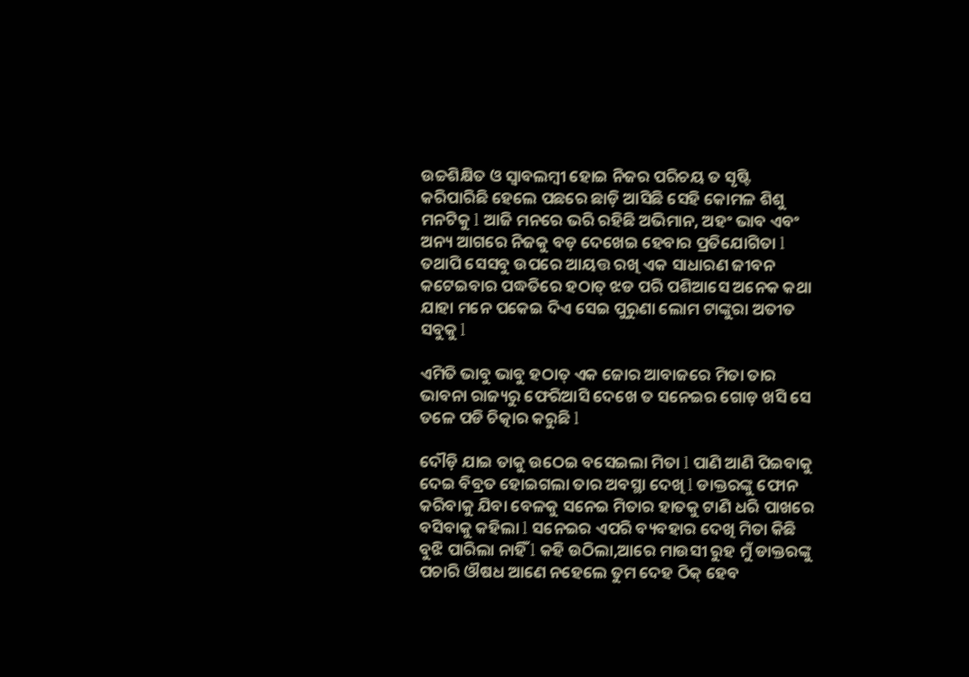ଉଚ୍ଚଶିକ୍ଷିତ ଓ ସ୍ୱାବଲମ୍ବୀ ହୋଇ ନିଜର ପରିଚୟ ତ ସୃଷ୍ଟି କରିପାରିଛି ହେଲେ ପଛରେ ଛାଡ଼ି ଆସିଛି ସେହି କୋମଳ ଶିଶୁ ମନଟିକୁ l ଆଜି ମନରେ ଭରି ରହିଛି ଅଭିମାନ, ଅହଂ ଭାବ ଏବଂ ଅନ୍ୟ ଆଗରେ ନିଜକୁ ବଡ଼ ଦେଖେଇ ହେବାର ପ୍ରତିଯୋଗିତା l ତଥାପି ସେସବୁ ଉପରେ ଆୟତ୍ତ ରଖି ଏକ ସାଧାରଣ ଜୀବନ କଟେଇବାର ପଦ୍ଧତିରେ ହଠାତ୍ ଝଡ ପରି ପଶିଆସେ ଅନେକ କଥା ଯାହା ମନେ ପକେଇ ଦିଏ ସେଇ ପୁରୁଣା ଲୋମ ଟାଙ୍କୁରା ଅତୀତ ସବୁକୁ l

ଏମିତି ଭାବୁ ଭାବୁ ହଠାତ୍ ଏକ ଜୋର ଆବାଜରେ ମିତା ତାର ଭାବନା ରାଜ୍ୟରୁ ଫେରିଆସି ଦେଖେ ତ ସନେଇର ଗୋଡ଼ ଖସି ସେ ତଳେ ପଡି ଚିତ୍କାର କରୁଛି l

ଦୌଡ଼ି ଯାଇ ତାକୁ ଉଠେଇ ବସେଇଲା ମିତା l ପାଣି ଆଣି ପିଇବାକୁ ଦେଇ ବିବ୍ରତ ହୋଇଗଲା ତାର ଅବସ୍ଥା ଦେଖି l ଡାକ୍ତରଙ୍କୁ ଫୋନ କରିବାକୁ ଯିବା ବେଳକୁ ସନେଇ ମିତାର ହାତକୁ ଟାଣି ଧରି ପାଖରେ ବସିବାକୁ କହିଲା l ସନେଇର ଏପରି ବ୍ୟବହାର ଦେଖି ମିତା କିଛି ବୁଝି ପାରିଲା ନାହିଁ l କହି ଉଠିଲା,ଆରେ ମାଉସୀ ରୁହ ମୁଁ ଡାକ୍ତରଙ୍କୁ ପଚାରି ଔଷଧ ଆଣେ ନହେଲେ ତୁମ ଦେହ ଠିକ୍ ହେବ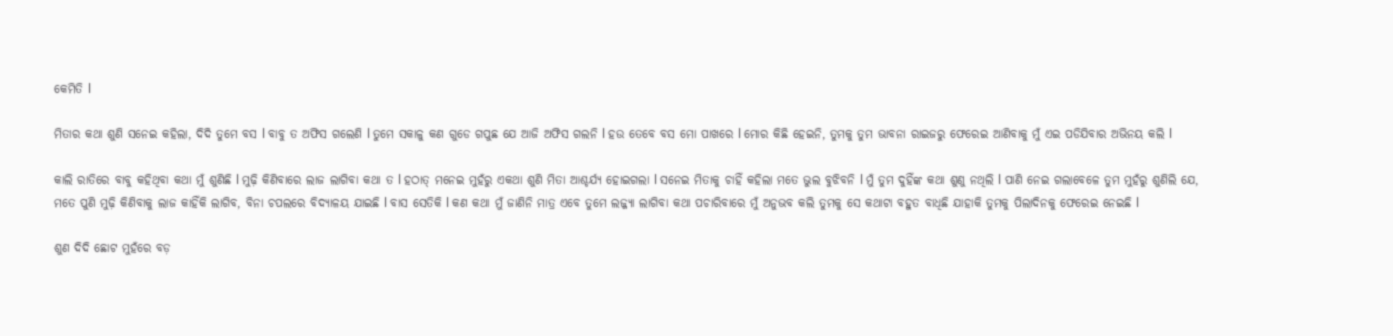କେମିତି l

ମିତାର କଥା ଶୁଣି ସନେଇ କହିଲା, ଦିଦି ତୁମେ ବସ l ବାବୁ ତ ଅଫିସ ଗଲେଣି l ତୁମେ ସକାଳୁ କଣ ଗୁଡେ ଗପୁଛ ଯେ ଆଜି ଅଫିସ ଗଲନି l ହଉ ତେବେ ବସ ମୋ ପାଖରେ l ମୋର କିଛି ହେଇନି, ତୁମକୁ ତୁମ ଭାବନା ରାଇଜରୁ ଫେରେଇ ଆଣିବାକୁ ମୁଁ ଏଇ ପଡିଯିବାର ଅଭିନୟ କଲି l

କାଲି ରାତିରେ ବାବୁ କହିଥିବା କଥା ମୁଁ ଶୁଣିଛି l ମୁଢ଼ି କିଣିବାରେ ଲାଜ ଲାଗିବା କଥା ତ l ହଠାତ୍ ମନେଇ ମୁହଁରୁ ଏକଥା ଶୁଣି ମିତା ଆଶ୍ଚର୍ଯ୍ୟ ହୋଇଗଲା l ସନେଇ ମିତାକୁ ଚାହିଁ କହିଲା ମତେ ଭୁଲ ବୁଝିବନି l ମୁଁ ତୁମ ଦୁହିଁଙ୍କ କଥା ଶୁଣୁ ନଥିଲି l ପାଣି ନେଇ ଗଲାବେଳେ ତୁମ ମୁହଁରୁ ଶୁଣିଲି ଯେ, ମତେ ପୁଣି ମୁଢ଼ି କିଣିବାକୁ ଲାଜ କାହିଁକି ଲାଗିବ, ବିନା ଚପଲରେ ବିଦ୍ୟାଳୟ ଯାଇଛି l ବାସ ସେତିକି l କଣ କଥା ମୁଁ ଜାଣିନି ମାତ୍ର ଏବେ ତୁମେ ଲଜ୍ଜ୍ୟା ଲାଗିବା କଥା ପଚାରିବାରେ ମୁଁ ଅନୁଭବ କଲି ତୁମକୁ ସେ କଥାଟା ବହୁତ ବାଧିଛି ଯାହାକି ତୁମକୁ ପିଲାଦିନକୁ ଫେରେଇ ନେଇଛି l

ଶୁଣ ଦିଦି ଛୋଟ ମୁହଁରେ ବଡ଼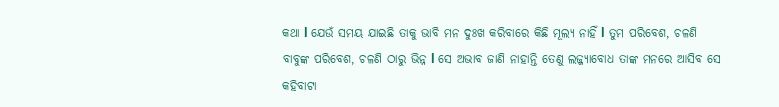କଥା l ଯେଉଁ ସମୟ ଯାଇଛି ତାକୁ ଭାବି ମନ ଦୁଃଖ କରିବାରେ କିଛି ମୂଲ୍ୟ ନାହିଁ l ତୁମ ପରିବେଶ, ଚଳଣି ବାବୁଙ୍କ ପରିବେଶ, ଚଳଣି ଠାରୁ ଭିନ୍ନ l ସେ ଅଭାବ ଜାଣି ନାହାନ୍ତି ତେଣୁ ଲଜ୍ଜ୍ୟାବୋଧ ତାଙ୍କ ମନରେ ଆସିବ ସେ କହିବାଟା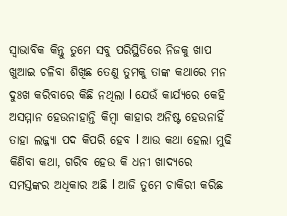ସ୍ଵାଭାବିକ କିନ୍ତୁ ତୁମେ ସବୁ ପରିସ୍ଥିତିରେ ନିଜକୁ ଖାପ ଖୁଆଇ ଚଳିବା ଶିଖିଛ ତେଣୁ ତୁମକୁ ତାଙ୍କ କଥାରେ ମନ ଦୁଃଖ କରିବାରେ କିଛି ନଥିଲା l ଯେଉଁ କାର୍ଯ୍ୟରେ କେହି ଅସମ୍ମାନ ହେଉନାହାନ୍ତି କିମ୍ବା କାହାର ଅନିଷ୍ଟ ହେଉନାହିଁ ତାହା ଲଜ୍ଜ୍ୟା ପଦ କିପରି ହେବ l ଆଉ କଥା ହେଲା ମୁଢି କିଣିବା କଥା, ଗରିବ ହେଉ କି ଧନୀ ଖାଦ୍ୟରେ ସମସ୍ତଙ୍କର ଅଧିକାର ଅଛି l ଆଜି ତୁମେ ଚାକିରୀ କରିଛ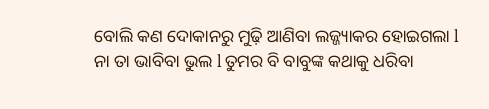ବୋଲି କଣ ଦୋକାନରୁ ମୁଢ଼ି ଆଣିବା ଲଜ୍ଜ୍ୟାକର ହୋଇଗଲା‌ l ନା ତା ଭାବିବା ଭୁଲ l ତୁମର ବି ବାବୁଙ୍କ କଥାକୁ ଧରିବା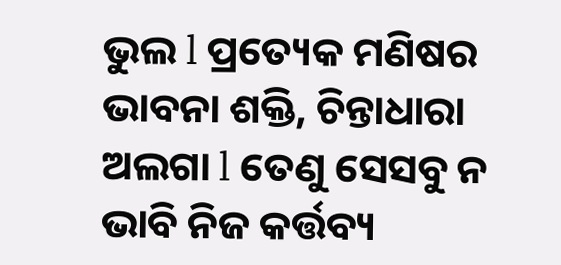ଭୁଲ l ପ୍ରତ୍ୟେକ ମଣିଷର ଭାବନା ଶକ୍ତି, ଚିନ୍ତାଧାରା ଅଲଗା l ତେଣୁ ସେସବୁ ନ ଭାବି ନିଜ କର୍ତ୍ତବ୍ୟ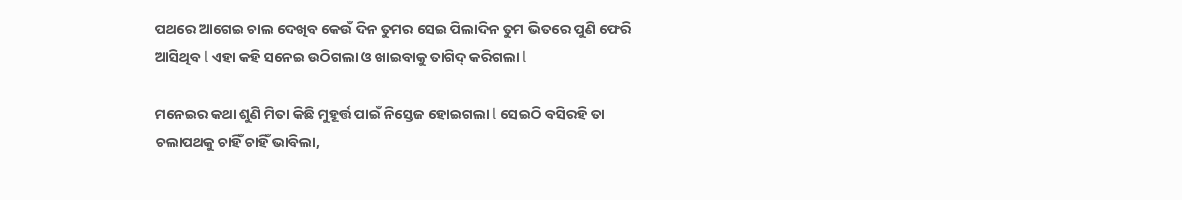ପଥରେ ଆଗେଇ ଚାଲ ଦେଖିବ କେଉଁ ଦିନ ତୁମର ସେଇ ପିଲାଦିନ ତୁମ ଭିତରେ ପୁଣି ଫେରି ଆସିଥିବ l ଏହା କହି ସନେଇ ଉଠିଗଲା ଓ ଖାଇବାକୁ ତାଗିଦ୍ କରିଗଲା l

ମନେଇର କଥା ଶୁଣି ମିତା କିଛି ମୁହୂର୍ତ୍ତ ପାଇଁ ନିସ୍ତେଜ ହୋଇଗଲା l ସେଇଠି ବସିରହି ତା ଚଲାପଥକୁ ଚାହିଁ ଚାହିଁ ଭାବିଲା,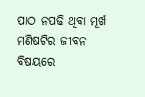ପାଠ ନପଢି ଥିବା ମୂର୍ଖ ମଣିଷଟିର ଜୀବନ ବିଷୟରେ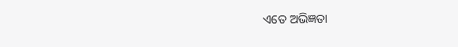ଏତେ ଅଭିଜ୍ଞତା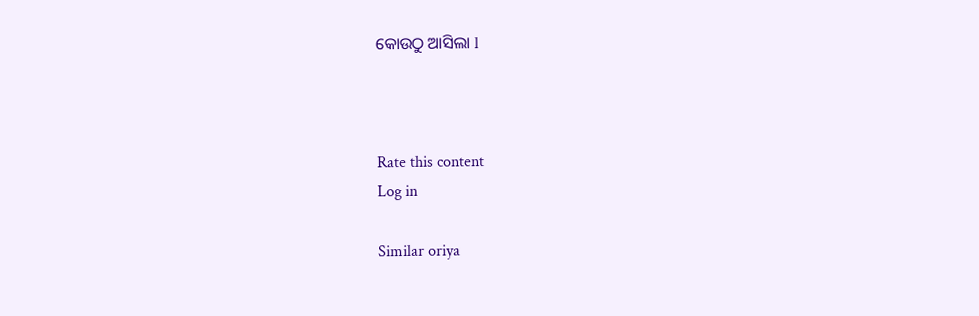କୋଉଠୁ ଆସିଲା l



Rate this content
Log in

Similar oriya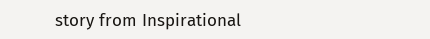story from Inspirational